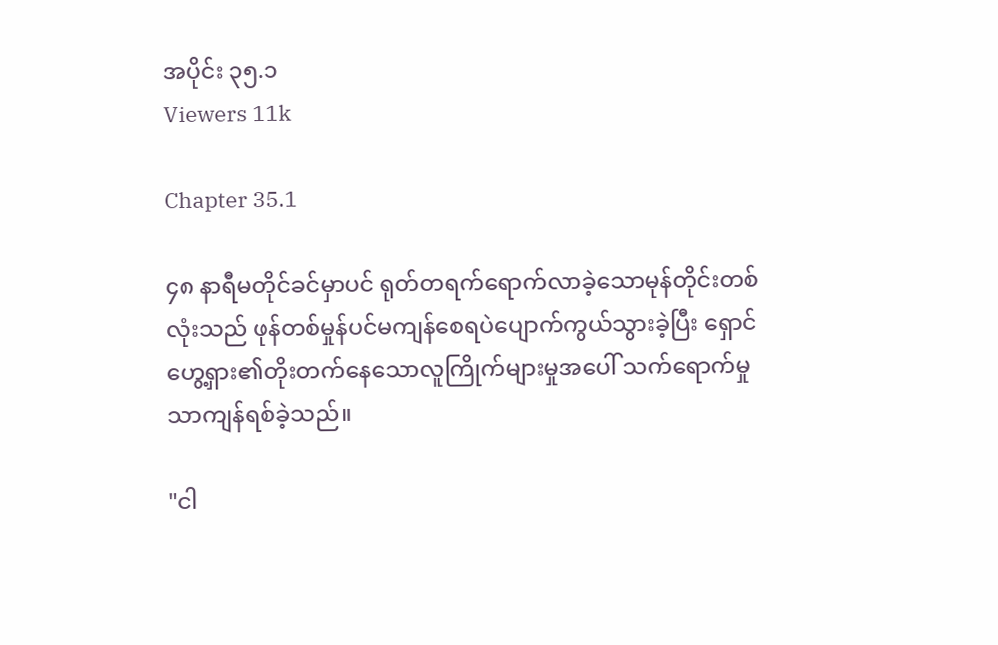အပိုင်း ၃၅.၁
Viewers 11k

Chapter 35.1

၄၈ နာရီမတိုင်ခင်မှာပင် ရုတ်တရက်ရောက်လာခဲ့သောမုန်တိုင်းတစ်လုံးသည် ဖုန်တစ်မှုန်ပင်မကျန်စေရပဲပျောက်ကွယ်သွားခဲ့ပြီး ရှောင်ဟွေ့ရှား၏တိုးတက်နေသောလူကြိုက်များမှုအပေါ် သက်ရောက်မှုသာကျန်ရစ်ခဲ့သည်။

"ငါ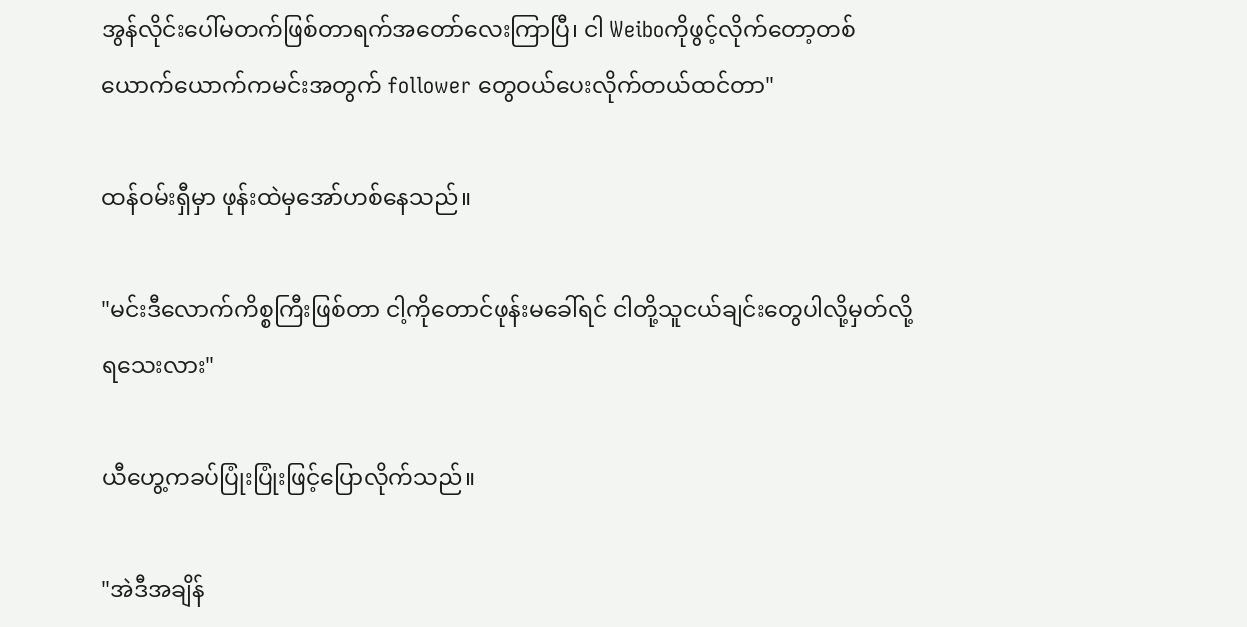အွန်လိုင်းပေါ်မတက်ဖြစ်တာရက်အတော်လေးကြာပြီ၊ ငါ Weiboကိုဖွင့်လိုက်တော့တစ်ယောက်ယောက်ကမင်းအတွက် follower တွေဝယ်ပေးလိုက်တယ်ထင်တာ"

ထန်ဝမ်းရှီမှာ ဖုန်းထဲမှအော်ဟစ်နေသည်။

"မင်းဒီလောက်ကိစ္စကြီးဖြစ်တာ ငါ့ကိုတောင်ဖုန်းမခေါ်ရင် ငါတို့သူငယ်ချင်းတွေပါလို့မှတ်လို့ရသေးလား"

ယီဟွေ့ကခပ်ပြုံးပြုံးဖြင့်ပြောလိုက်သည်။

"အဲဒီအချိန်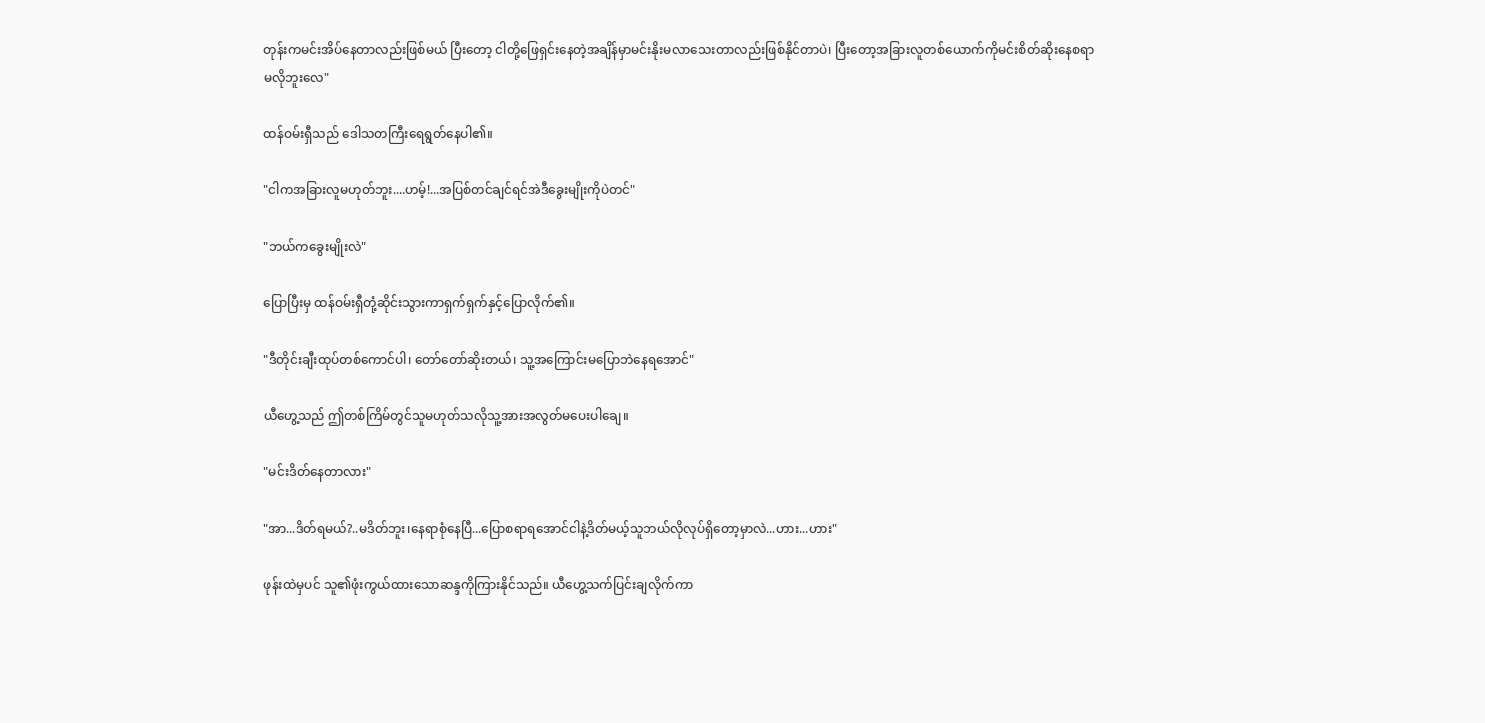တုန်းကမင်းအိပ်နေတာလည်းဖြစ်မယ် ပြီးတော့ ငါတို့ဖြေရှင်းနေတဲ့အချိန်မှာမင်းနိုးမလာသေးတာလည်းဖြစ်နိုင်တာပဲ၊ ပြီးတော့အခြားလူတစ်ယောက်ကိုမင်းစိတ်ဆိုးနေစရာမလိုဘူးလေ"

ထန်ဝမ်းရှီသည် ဒေါသတကြီးရေရွတ်နေပါ၏။

"ငါကအခြားလူမဟုတ်ဘူး....ဟမ့်!...အပြစ်တင်ချင်ရင်အဲဒီခွေးမျိုးကိုပဲတင်"

"ဘယ်ကခွေးမျိုးလဲ"

ပြောပြီးမှ ထန်ဝမ်းရှီတုံ့ဆိုင်းသွားကာရှက်ရှက်နှင့်ပြောလိုက်၏။

"ဒီတိုင်းချီးထုပ်တစ်ကောင်ပါ၊ တော်တော်ဆိုးတယ်၊ သူ့အကြောင်းမပြောဘဲနေရအောင်"

ယီဟွေ့သည် ဤတစ်ကြိမ်တွင်သူမဟုတ်သလိုသူ့အားအလွတ်မပေးပါချေ။

"မင်းဒိတ်နေတာလား"

"အာ...ဒိတ်ရမယ်?..မဒိတ်ဘူး၊နေရာစုံနေပြီ...ပြောစရာရအောင်ငါနဲ့ဒိတ်မယ့်သူဘယ်လိုလုပ်ရှိတော့မှာလဲ...ဟား...ဟား"

ဖုန်းထဲမှပင် သူ၏ဖုံးကွယ်ထားသောဆန္ဒကိုကြားနိုင်သည်။ ယီဟွေ့သက်ပြင်းချလိုက်ကာ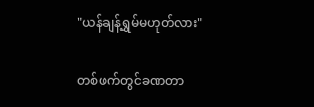"ယန်ချန့်ရွှမ်မဟုတ်လား"

တစ်ဖက်တွင်ခဏတာ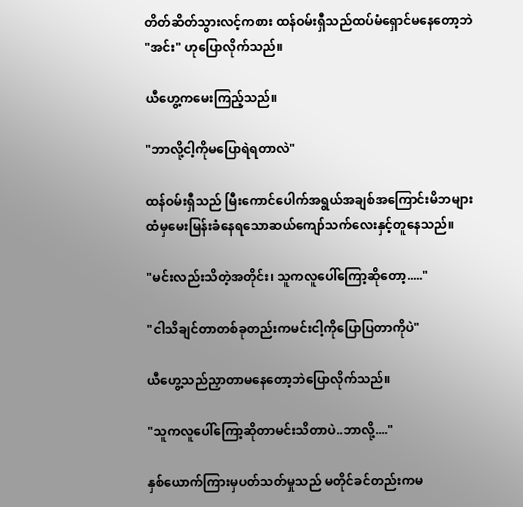တိတ်ဆိတ်သွားလင့်ကစား ထန်ဝမ်းရှီသည်ထပ်မံရှောင်မနေတော့ဘဲ "အင်း" ဟုပြောလိုက်သည်။

ယီဟွေ့ကမေးကြည့်သည်။

"ဘာလို့ငါ့ကိုမပြောရဲရတာလဲ"

ထန်ဝမ်းရှီသည် မြီးကောင်ပေါက်အရွယ်အချစ်အကြောင်းမိဘများထံမှမေးမြန်းခံနေရသောဆယ်ကျော်သက်လေးနှင့်တူနေသည်။

"မင်းလည်းသိတဲ့အတိုင်း၊ သူကလူပေါ်ကြော့ဆိုတော့....."

"ငါသိချင်တာတစ်ခုတည်းကမင်းငါ့ကိုပြောပြတာကိုပဲ"

ယီဟွေ့သည်ညှာတာမနေတော့ဘဲပြောလိုက်သည်။

"သူကလူပေါ်ကြော့ဆိုတာမင်းသိတာပဲ..ဘာလို့...."

နှစ်ယောက်ကြားမှပတ်သတ်မှုသည် မတိုင်ခင်တည်းကမ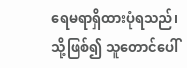ရေမရာရှိထားပုံရသည်၊ သို့ဖြစ်၍ သူတောင်ပေါ်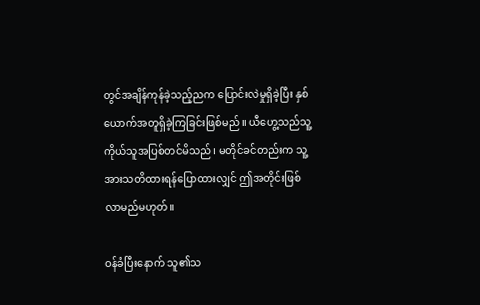တွင်အချိန်ကုန်ခဲ့သည့်ညက ပြောင်းလဲမှုရှိခဲ့ပြီး နှစ်ယောက်အတူရှိခဲ့ကြခြင်းဖြစ်မည်။ ယီဟွေ့သည်သူ့ကိုယ်သူအပြစ်တင်မိသည်၊ မတိုင်ခင်တည်းက သူ့အားသတိထားရန်ပြောထားလျှင် ဤအတိုင်းဖြစ်လာမည်မဟုတ်။

ဝန်ခံပြီးနောက် သူ၏သ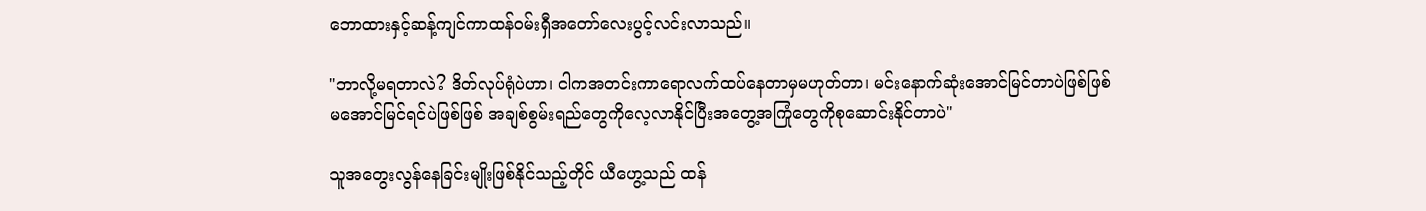ဘောထားနှင့်ဆန့်ကျင်ကာထန်ဝမ်းရှီအတော်လေးပွင့်လင်းလာသည်။

"ဘာလို့မရတာလဲ? ဒိတ်လုပ်ရုံပဲဟာ၊ ငါကအတင်းကာရောလက်ထပ်နေတာမှမဟုတ်တာ၊ မင်းနောက်ဆုံးအောင်မြင်တာပဲဖြစ်ဖြစ် မအောင်မြင်ရင်ပဲဖြစ်ဖြစ် အချစ်စွမ်းရည်တွေကိုလေ့လာနိုင်ပြီးအတွေ့အကြုံတွေကိုစုဆောင်းနိုင်တာပဲ"

သူအတွေးလွန်နေခြင်းမျိုးဖြစ်နိုင်သည့်တိုင် ယီဟွေ့သည် ထန်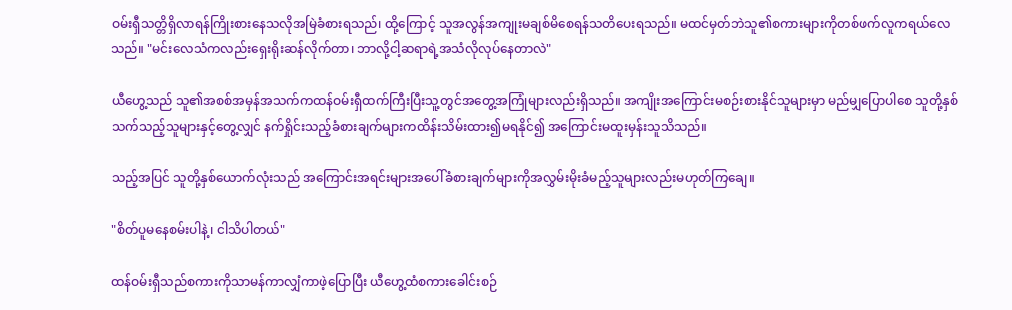ဝမ်းရှီသတ္တိရှိလာရန်ကြိုးစားနေသလိုအမြဲခံစားရသည်၊ ထို့ကြောင့် သူအလွန်အကျုးမချစ်မိစေရန်သတိပေးရသည်။ မထင်မှတ်ဘဲသူ၏စကားများကိုတစ်ဖက်လူကရယ်လေသည်။ "မင်းလေသံကလည်းရှေးရိုးဆန်လိုက်တာ၊ ဘာလို့ငါ့ဆရာရဲ့အသံလိုလုပ်နေတာလဲ"

ယီဟွေ့သည် သူ၏အစစ်အမှန်အသက်ကထန်ဝမ်းရှီထက်ကြီးပြီးသူ့တွင်အတွေ့အကြုံများလည်းရှိသည်။ အကျိုးအကြောင်းမစဉ်းစားနိုင်သူများမှာ မည်မျှပြောပါစေ သူတို့နှစ်သက်သည့်သူများနှင့်တွေ့လျှင် နက်ရှိုင်းသည့်ခံစားချက်များကထိန်းသိမ်းထား၍မရနိုင်၍ အကြောင်းမထူးမှန်းသူသိသည်။

သည့်အပြင် သူတို့နှစ်ယောက်လုံးသည် အကြောင်းအရင်းများအပေါ်ခံစားချက်များကိုအလွှမ်းမိုးခံမည့်သူများလည်းမဟုတ်ကြချေ။

"စိတ်ပူမနေစမ်းပါနဲ့၊ ငါသိပါတယ်"

ထန်ဝမ်းရှီသည်စကားကိုသာမန်ကာလျှံကာဖဲ့ပြောပြီး ယီဟွေ့ထံစကားခေါင်းစဉ်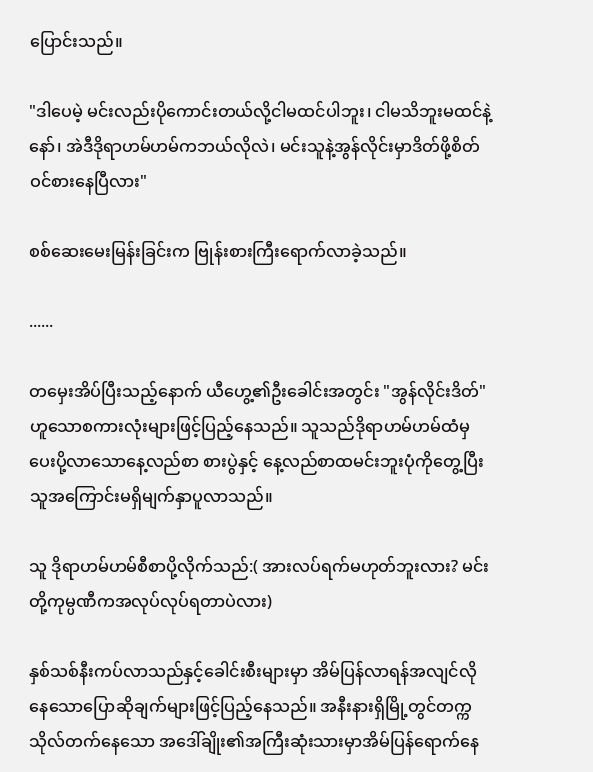ပြောင်းသည်။

"ဒါပေမဲ့ မင်းလည်းပိုကောင်းတယ်လို့ငါမထင်ပါဘူး၊ ငါမသိဘူးမထင်နဲ့နော်၊ အဲဒီဒိုရာဟမ်ဟမ်ကဘယ်လိုလဲ၊ မင်းသူနဲ့အွန်လိုင်းမှာဒိတ်ဖို့စိတ်ဝင်စားနေပြီလား"

စစ်ဆေးမေးမြန်းခြင်းက ဗြုန်းစားကြီးရောက်လာခဲ့သည်။

......

တမှေးအိပ်ပြီးသည့်နောက် ယီဟွေ့၏ဦးခေါင်းအတွင်း "အွန်လိုင်းဒိတ်" ဟူသောစကားလုံးများဖြင့်ပြည့်နေသည်။ သူသည်ဒိုရာဟမ်ဟမ်ထံမှပေးပို့လာသောနေ့လည်စာ စားပွဲနှင့် နေ့လည်စာထမင်းဘူးပုံကိုတွေ့ပြီးသူအကြောင်းမရှိမျက်နှာပူလာသည်။

သူ ဒိုရာဟမ်ဟမ်စီစာပို့လိုက်သည်:( အားလပ်ရက်မဟုတ်ဘူးလား? မင်းတို့ကုမ္ပဏီကအလုပ်လုပ်ရတာပဲလား)

နှစ်သစ်နီးကပ်လာသည်နှင့်ခေါင်းစီးများမှာ အိမ်ပြန်လာရန်အလျင်လိုနေသောပြောဆိုချက်များဖြင့်ပြည့်နေသည်။ အနီးနားရှိမြို့တွင်တက္ကသိုလ်တက်နေသော အဒေါ်ချိုး၏အကြီးဆုံးသားမှာအိမ်ပြန်ရောက်နေ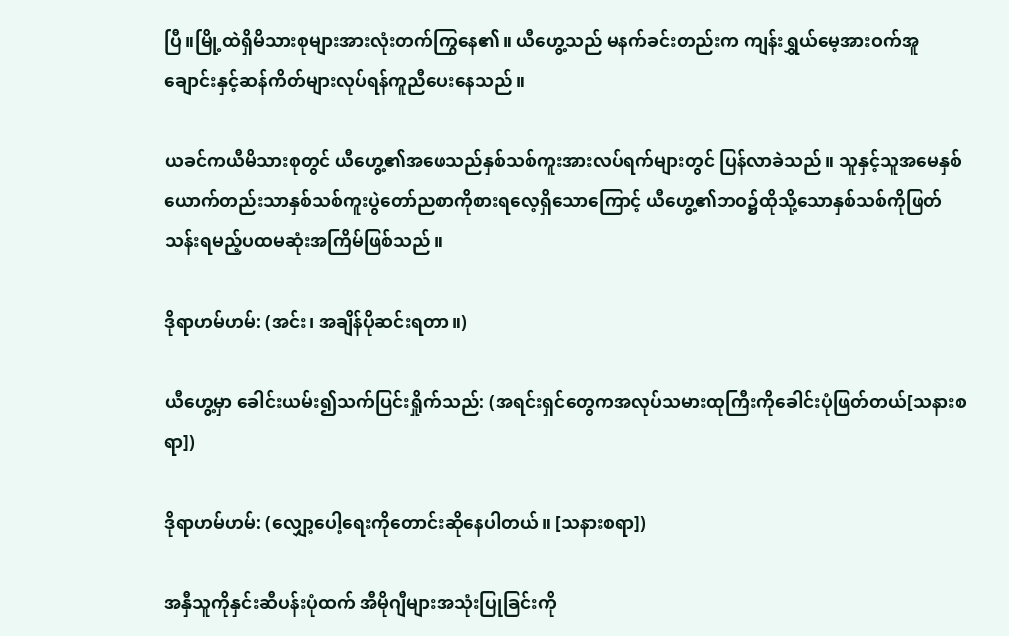ပြီ။မြို့ထဲရှိမိသားစုများအားလုံးတက်ကြွနေ၏။ ယီဟွေ့သည် မနက်ခင်းတည်းက ကျန်းရွှယ်မေ့အားဝက်အူချောင်းနှင့်ဆန်ကိတ်များလုပ်ရန်ကူညီပေးနေသည်။

ယခင်ကယီမိသားစုတွင် ယီဟွေ့၏အဖေသည်နှစ်သစ်ကူးအားလပ်ရက်များတွင် ပြန်လာခဲသည်။ သူနှင့်သူအမေနှစ်ယောက်တည်းသာနှစ်သစ်ကူးပွဲတော်ညစာကိုစားရလေ့ရှိသောကြောင့် ယီဟွေ့၏ဘဝ၌ထိုသို့သောနှစ်သစ်ကိုဖြတ်သန်းရမည့်ပထမဆုံးအကြိမ်ဖြစ်သည်။

ဒိုရာဟမ်ဟမ်: (အင်း၊ အချိန်ပိုဆင်းရတာ။)

ယီဟွေ့မှာ ခေါင်းယမ်း၍သက်ပြင်းရှိုက်သည်: (အရင်းရှင်တွေကအလုပ်သမားထုကြီးကိုခေါင်းပုံဖြတ်တယ်[သနားစရာ])

ဒိုရာဟမ်ဟမ်: (လျှော့ပေါ့ရေးကိုတောင်းဆိုနေပါတယ်။ [သနားစရာ])

အနှီသူကိုနှင်းဆီပန်းပုံထက် အီမိုဂျီများအသုံးပြုခြင်းကို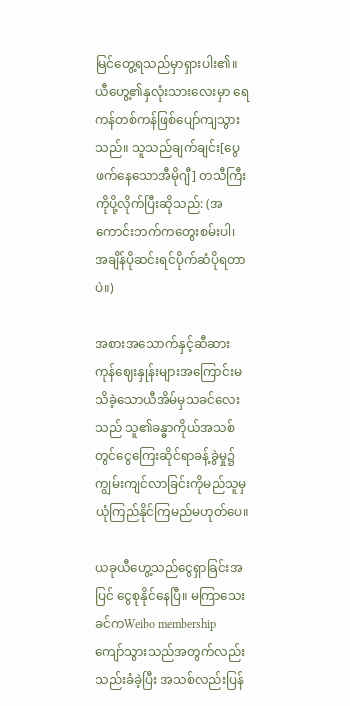မြင်တွေ့ရသည်မှာရှားပါး၏။ ယီဟွေ့၏နှလုံးသားလေးမှာ ရေကန်တစ်ကန်ဖြစ်ပျော်ကျသွားသည်။ သူသည်ချက်ချင်း[ပွေဖက်နေသောအီမိုဂျီ] တသီကြီးကိုပို့လိုက်ပြီးဆိုသည်: (အကောင်းဘက်ကတွေးစမ်းပါ၊ အချိန်ပိုဆင်းရင်ပိုက်ဆံပိုရတာပဲ။)

အစားအသောက်နှင့်ဆီဆားကုန်ဈေးနှုန်းများအကြောင်းမသိခဲ့သောယီအိမ်မှသခင်လေးသည် သူ၏ခန္ဓာကိုယ်အသစ်တွင်ငွေကြေးဆိုင်ရာခန့်ခွဲမှု၌ ကျွမ်းကျင်လာခြင်းကိုမည်သူမှယုံကြည်နိုင်ကြမည်မဟုတ်ပေ။

ယခုယီဟွေ့သည်ငွေရှာခြင်းအပြင် ငွေစုနိုင်နေပြီ။ မကြာသေးခင်ကWeibo membership ကျော်သွားသည်အတွက်လည်းသည်းခံခဲ့ပြီး အသစ်လည်းပြန်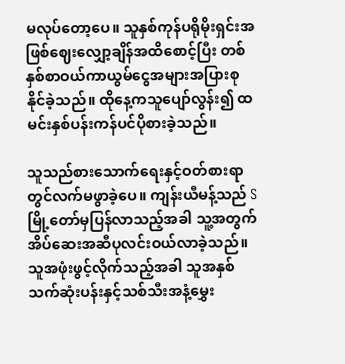မလုပ်တော့ပေ။ သူနှစ်ကုန်ပရိုမိုးရှင်းအဖြစ်ဈေးလျှော့ချိန်အထိစောင့်ပြီး တစ်နှစ်စာဝယ်ကာယွမ်ငွေအများအပြားစုနိုင်ခဲ့သည်။ ထိုနေ့ကသူပျော်လွန်း၍ ထမင်းနှစ်ပန်းကန်ပင်ပိုစားခဲ့သည်။

သူသည်စားသောက်ရေးနှင့်ဝတ်စားရာတွင်လက်မဖွာခဲ့ပေ။ ကျန်းယီမန့်သည် S မြို့တော်မှပြန်လာသည့်အခါ သူ့အတွက်အိပ်ဆေးအဆီပုလင်းဝယ်လာခဲ့သည်။ သူအဖုံးဖွင့်လိုက်သည့်အခါ သူအနှစ်သက်ဆုံးပန်းနှင့်သစ်သီးအနံ့မွှေး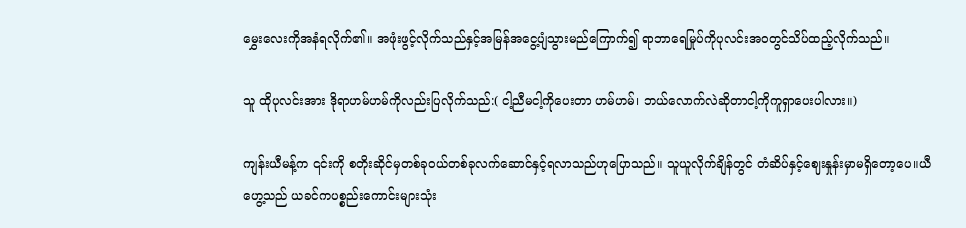မွှေးလေးကိုအနံရလိုက်၏။ အဖုံးဖွင့်လိုက်သည်နှင့်အမြန်အငွေ့ပျံသွားမည်ကြောက်၍ ရာဘာရေမြုပ်ကိုပုလင်းအဝတွင်သိပ်ထည့်လိုက်သည်။

သူ ထိုပုလင်းအား ဒိုရာဟမ်ဟမ်ကိုလည်းပြလိုက်သည်:( ငါ့ညီမငါ့ကိုပေးတာ ဟမ်ဟမ်၊ ဘယ်လောက်လဲဆိုတာငါ့ကိုကူရှာပေးပါလား။)

ကျန်းယီမန့်က ၎င်းကို စတိုးဆိုင်မှတစ်ခုဝယ်တစ်ခုလက်ဆောင်နှင့်ရလာသည်ဟုပြောသည်။ သူယူလိုက်ချိန်တွင် တံဆိပ်နှင့်ဈေးနှုန်းမှာမရှိတော့ပေ။ယီဟွေ့သည် ယခင်ကပစ္စည်းကောင်းများသုံး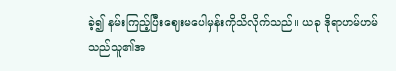ခဲ့၍ နမ်းကြည့်ပြီးဈေးမပေါမှန်းကိုသိလိုက်သည်။ ယခု ဒိုရာဟမ်ဟမ်သည်သူ၏အ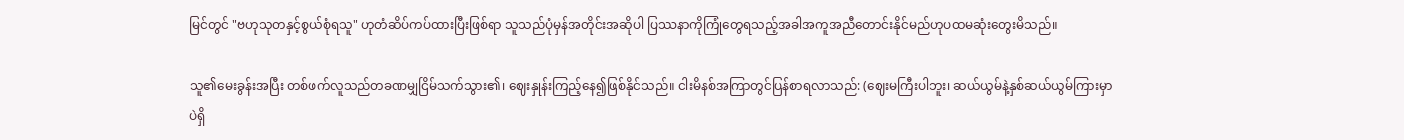မြင်တွင် "ဗဟုသုတနှင့်စွယ်စုံရသူ" ဟုတံဆိပ်ကပ်ထားပြီးဖြစ်ရာ သူသည်ပုံမှန်အတိုင်းအဆိုပါ ပြဿနာကိုကြုံတွေရသည့်အခါအကူအညီတောင်းနိုင်မည်ဟုပထမဆုံးတွေးမိသည်။

သူ၏မေးခွန်းအပြီး တစ်ဖက်လူသည်တခဏမျှငြိမ်သက်သွား၏၊ ဈေးနှုန်းကြည့်နေ၍ဖြစ်နိုင်သည်။ ငါးမိနစ်အကြာတွင်ပြန်စာရလာသည်: (ဈေးမကြီးပါဘူး၊ ဆယ်ယွမ်နဲ့နှစ်ဆယ်ယွမ်ကြားမှာပဲရှိ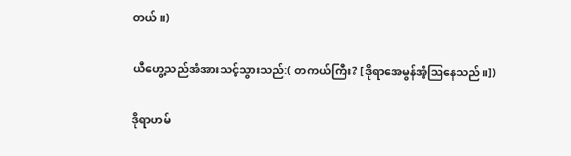တယ်။)

ယီဟွေ့သည်အံအားသင့်သွားသည်:( တကယ်ကြီး? [ဒိုရာအေမွန်အံ့ဩနေသည်။])

ဒိုရာဟမ်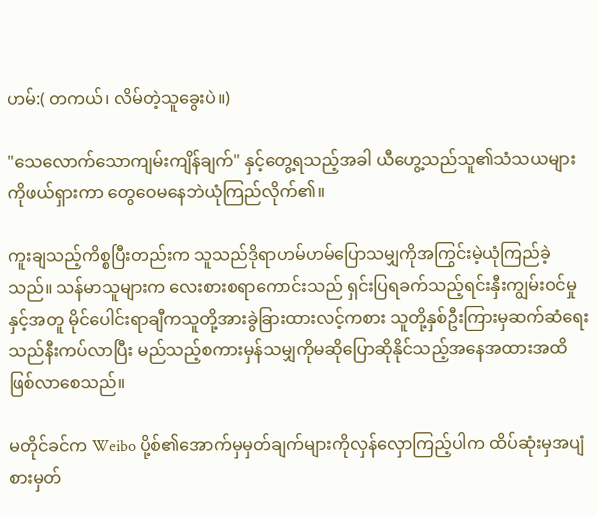ဟမ်:( တကယ်၊ လိမ်တဲ့သူခွေးပဲ။)

"သေလောက်သောကျမ်းကျိန်ချက်" နှင့်တွေ့ရသည့်အခါ ယီဟွေ့သည်သူ၏သံသယများကိုဖယ်ရှားကာ တွေဝေမနေဘဲယုံကြည်လိုက်၏။

ကူးချသည့်ကိစ္စပြီးတည်းက သူသည်ဒိုရာဟမ်ဟမ်ပြောသမျှကိုအကြွင်းမဲ့ယုံကြည်ခဲ့သည်။ သန်မာသူများက လေးစားစရာကောင်းသည် ရှင်းပြရခက်သည့်ရင်းနှီးကျွမ်းဝင်မှုနှင့်အတူ မိုင်ပေါင်းရာချီကသူတို့အားခွဲခြားထားလင့်ကစား သူတို့နှစ်ဦးကြားမှဆက်ဆံရေးသည်နီးကပ်လာပြီး မည်သည့်စကားမှန်သမျှကိုမဆိုပြောဆိုနိုင်သည့်အနေအထားအထိဖြစ်လာစေသည်။

မတိုင်ခင်က Weibo ပို့စ်၏အောက်မှမှတ်ချက်များကိုလှန်လှောကြည့်ပါက ထိပ်ဆုံးမှအပျံစားမှတ်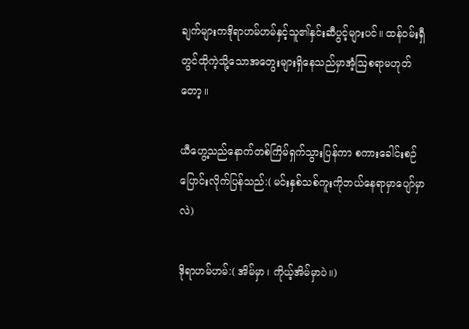ချက်များကဒိုရာဟမ်ဟမ်နှင့်သူ၏နှင်းဆီပွင့်များပင်။ ထန်ဝမ်းရှီတွင်ထိုကဲ့သို့သောအတွေးများရှိနေသည်မှာအံ့ဩစရာမဟုတ်တော့။

ယီဟွေ့သည်နောက်တစ်ကြိမ်ရှက်သွားပြန်ကာ စကားခေါင်းစဉ်ပြောင်းလိုက်ပြန်သည်:( မင်းနှစ်သစ်ကူးကိုဘယ်နေရာမှာပျော်မှာလဲ)

ဒိုရာဟမ်ဟမ်:( အိမ်မှာ၊ ကိုယ့်အိမ်မှာပဲ။)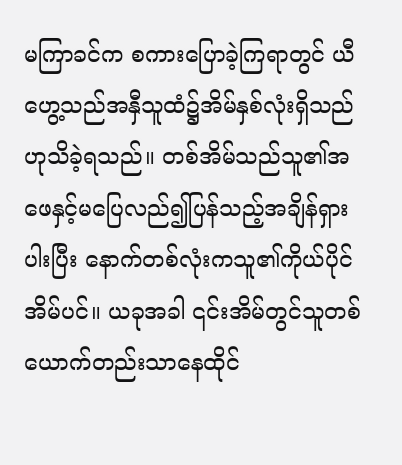မကြာခင်က စကားပြောခဲ့ကြရာတွင် ယီဟွေ့သည်အနှီသူထံ၌အိမ်နှစ်လုံးရှိသည်ဟုသိခဲ့ရသည်။ တစ်အိမ်သည်သူ၏အဖေနှင့်မပြေလည်၍ပြန်သည့်အချိန်ရှားပါးပြီး နောက်တစ်လုံးကသူ၏ကိုယ်ပိုင်အိမ်ပင်။ ယခုအခါ ၎င်းအိမ်တွင်သူတစ်ယောက်တည်းသာနေထိုင်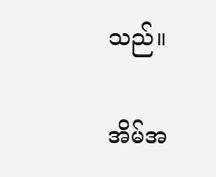သည်။

အိမ်အ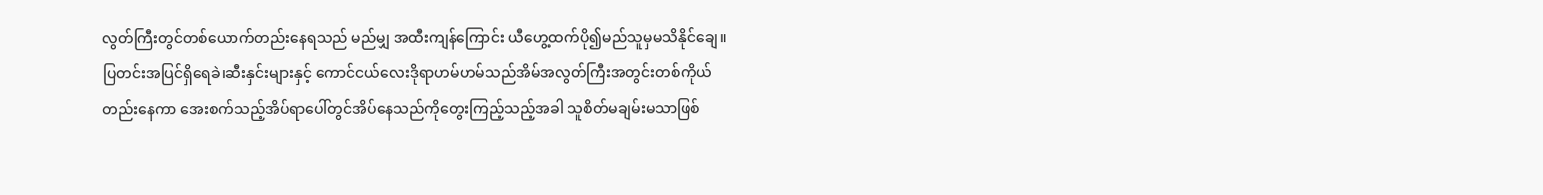လွတ်ကြီးတွင်တစ်ယောက်တည်းနေရသည် မည်မျှ အထီးကျန်ကြောင်း ယီဟွေ့ထက်ပို၍မည်သူမှမသိနိုင်ချေ။ ပြတင်းအပြင်ရှိရေခဲ၊ဆီးနှင်းများနှင့် ကောင်ငယ်လေးဒိုရာဟမ်ဟမ်သည်အိမ်အလွတ်ကြီးအတွင်းတစ်ကိုယ်တည်းနေကာ အေးစက်သည့်အိပ်ရာပေါ်တွင်အိပ်နေသည်ကိုတွေးကြည့်သည့်အခါ သူစိတ်မချမ်းမသာဖြစ်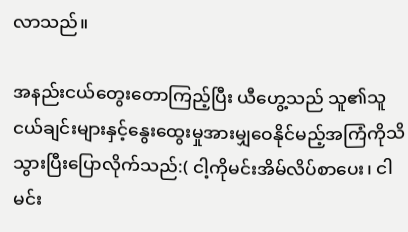လာသည်။

အနည်းငယ်တွေးတောကြည့်ပြီး ယီဟွေ့သည် သူ၏သူငယ်ချင်းများနှင့်နွေးထွေးမှုအားမျှဝေနိုင်မည့်အကြံကိုသိသွားပြီးပြောလိုက်သည်:( ငါ့ကိုမင်းအိမ်လိပ်စာပေး၊ ငါမင်း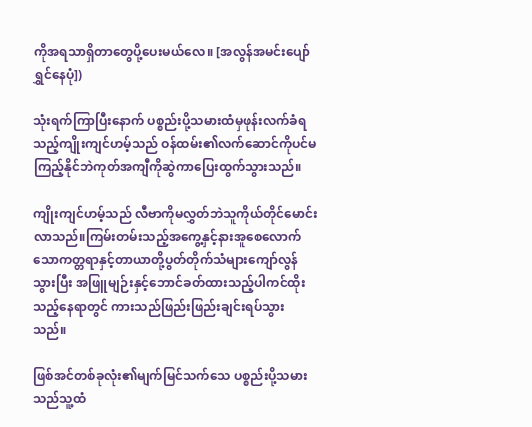ကိုအရသာရှိတာတွေပို့ပေးမယ်လေ။ [အလွန်အမင်းပျော်ရွှင်နေပုံ])

သုံးရက်ကြာပြီးနောက် ပစ္စည်းပို့သမားထံမှဖုန်းလက်ခံရသည့်ကျိုးကျင်ဟမ့်သည် ဝန်ထမ်း၏လက်ဆောင်ကိုပင်မကြည့်နိုင်ဘဲကုတ်အကျီကိုဆွဲကာပြေးထွက်သွားသည်။

ကျိုးကျင်ဟမ့်သည် လီဗာကိုမလွှတ်ဘဲသူကိုယ်တိုင်မောင်းလာသည်။ကြမ်းတမ်းသည့်အကွေ့နှင့်နားအူစေလောက်သောကတ္တရာနှင့်တာယာတို့ပွတ်တိုက်သံများကျော်လွန်သွားပြီး အဖြူမျဉ်းနှင့်ဘောင်ခတ်ထားသည့်ပါကင်ထိုးသည့်နေရာတွင် ကားသည်ဖြည်းဖြည်းချင်းရပ်သွားသည်။

ဖြစ်အင်တစ်ခုလုံး၏မျက်မြင်သက်သေ ပစ္စည်းပို့သမားသည်သူ့ထံ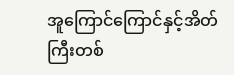အူကြောင်ကြောင်နှင့်အိတ်ကြီးတစ်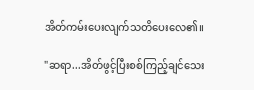အိတ်ကမ်းပေးလျက်သတိပေးလေ၏။

"ဆရာ...အိတ်ဖွင့်ပြီးစစ်ကြည့်ချင်သေး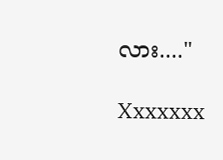လား...."

Xxxxxxx